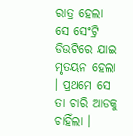ରାତ୍ର ହେଲା ସେ ସେଂଟ୍ରି ଡିଉଟିରେ ଯାଇ ମୃତୟନ ହେଲା । ପ୍ରଥମେ ସେ ତା ଚାରି ଆଡକୁ ଚାହିଁଲା ।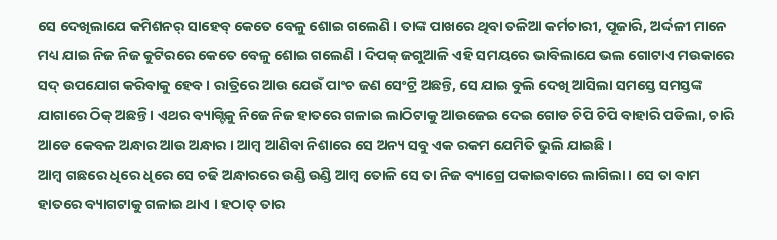ସେ ଦେଖିଲାଯେ କମିଶନର୍ ସାହେବ୍ କେତେ ବେଳୁ ଶୋଇ ଗଲେଣି । ତାଙ୍କ ପାଖରେ ଥିବା ତଳିଆ କର୍ମଚାରୀ, ପୂଜାରି, ଅର୍ଦ୍ଦଳୀ ମାନେ ମଧ୍ୟ ଯାଇ ନିଜ ନିଜ କୁଟିରରେ କେତେ ବେଳୁ ଶୋଇ ଗଲେଣି । ଦିପକ୍ ଜଗୁଆଳି ଏହି ସମୟରେ ଭାବିଲାଯେ ଭଲ ଗୋଟାଏ ମଉକାରେ ସଦ୍ ଉପଯୋଗ କରିବାକୁ ହେବ । ରାତ୍ରିରେ ଆଉ ଯେଉଁ ପାଂଚ ଜଣ ସେଂଟ୍ରି ଅଛନ୍ତି, ସେ ଯାଇ ବୁଲି ଦେଖି ଆସିଲା ସମସ୍ତେ ସମସ୍ତଙ୍କ ଯାଗାରେ ଠିକ୍ ଅଛନ୍ତି । ଏଥର ବ୍ୟାଗ୍ଟିକୁ ନିଜେ ନିଜ ହାତରେ ଗଳାଇ ଲାଠିଟାକୁ ଆଉଜେଇ ଦେଇ ଗୋଡ ଚିପି ଚିପି ବାହାରି ପଡିଲା, ଚାରି ଆଡେ କେବଳ ଅନ୍ଧାର ଆଉ ଅନ୍ଧାର । ଆମ୍ବ ଆଣିବା ନିଶାରେ ସେ ଅନ୍ୟ ସବୁ ଏକ ରକମ ଯେମିତି ଭୁଲି ଯାଇଛି ।
ଆମ୍ବ ଗଛରେ ଧିରେ ଧିରେ ସେ ଚଢି ଅନ୍ଧାରରେ ଉଣ୍ଡି ଉଣ୍ଡି ଆମ୍ବ ତୋଳି ସେ ତା ନିଜ ବ୍ୟାଗ୍ରେ ପକାଇବାରେ ଲାଗିଲା । ସେ ତା ବାମ ହାତରେ ବ୍ୟାଗଟାକୁ ଗଳାଇ ଥାଏ । ହଠାତ୍ ତାର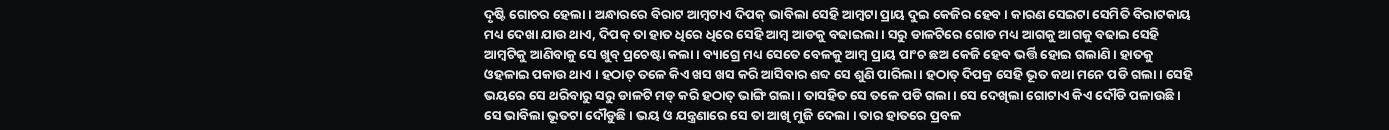ଦୃଷ୍ଟି ଗୋଚର ହେଲା । ଅନ୍ଧାରରେ ବିରାଟ ଆମ୍ବଟାଏ ଦିପକ୍ ଭାବିଲା ସେହି ଆମ୍ବଟା ପ୍ରାୟ ଦୁଇ କେଜିର ହେବ । କାରଣ ସେଇଟା ସେମିତି ବିରାଟକାୟ ମଧ୍ୟ ଦେଖା ଯାଉ ଥାଏ, ଦିପକ୍ ତା ହାତ ଧିରେ ଧିରେ ସେହି ଆମ୍ବ ଆଡକୁ ବଢାଇଲା । ସରୁ ଡାଳଟିରେ ଗୋଡ ମଧ୍ୟ ଆଗକୁ ଆଗକୁ ବଢାଇ ସେହି ଆମ୍ବଟିକୁ ଆଣିବାକୁ ସେ ଖୁବ୍ ପ୍ରଚେଷ୍ଟା କଲା । ବ୍ୟାଗ୍ରେ ମଧ୍ୟ ସେତେ ବେଳକୁ ଆମ୍ବ ପ୍ରାୟ ପାଂଚ ଛଅ କେଜି ହେବ ଭର୍ତ୍ତି ହୋଇ ଗଲାଣି । ହାତକୁ ଓହଳାଇ ପକାଉ ଥାଏ । ହଠାତ୍ ତଳେ କିଏ ଖସ ଖସ କରି ଆସିବାର ଶବ୍ଦ ସେ ଶୁଣି ପାରିଲା । ହଠାତ୍ ଦିପକ୍ର ସେହି ଭୂତ କଥା ମନେ ପଡି ଗଲା । ସେହି ଭୟରେ ସେ ଥରିବାରୁ ସରୁ ଡାଳଟି ମଡ୍ କରି ହଠାତ୍ ଭାଙ୍ଗି ଗଲା । ତାସହିତ ସେ ତଳେ ପଡି ଗଲା । ସେ ଦେଖିଲା ଗୋଟାଏ କିଏ ଦୌଡି ପଳାଉଛି । ସେ ଭାବିଲା ଭୂତଟା ଦୌଡୁଛି । ଭୟ ଓ ଯନ୍ତ୍ରଣାରେ ସେ ତା ଆଖି ମୁଜି ଦେଲା । ତାର ହାତରେ ପ୍ରବଳ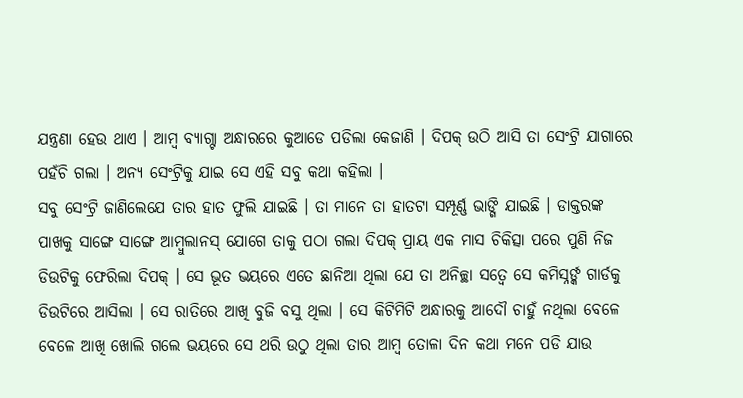ଯନ୍ତ୍ରଣା ହେଉ ଥାଏ । ଆମ୍ବ ବ୍ୟାଗ୍ଟା ଅନ୍ଧାରରେ କୁଆଡେ ପଡିଲା କେଜାଣି । ଦିପକ୍ ଉଠି ଆସି ତା ସେଂଟ୍ରି ଯାଗାରେ ପହଁଚି ଗଲା । ଅନ୍ୟ ସେଂଟ୍ରିକୁ ଯାଇ ସେ ଏହି ସବୁ କଥା କହିଲା ।
ସବୁ ସେଂଟ୍ରି ଜାଣିଲେଯେ ତାର ହାତ ଫୁଲି ଯାଇଛି । ତା ମାନେ ତା ହାତଟା ସମ୍ପୂର୍ଣ୍ଣ ଭାଙ୍ଗି ଯାଇଛି । ଡାକ୍ତରଙ୍କ ପାଖକୁ ସାଙ୍ଗେ ସାଙ୍ଗେ ଆମ୍ବୁଲାନସ୍ ଯୋଗେ ତାକୁ ପଠା ଗଲା ଦିପକ୍ ପ୍ରାୟ ଏକ ମାସ ଚିକିତ୍ସା ପରେ ପୁଣି ନିଜ ଡିଉଟିକୁ ଫେରିଲା ଦିପକ୍ । ସେ ଭୂତ ଭୟରେ ଏତେ ଛାନିଆ ଥିଲା ଯେ ତା ଅନିଚ୍ଛା ସତ୍ୱେ ସେ କମିସ୍ନର୍ଙ୍କ ଗାର୍ଡକୁ ଡିଉଟିରେ ଆସିଲା । ସେ ରାତିରେ ଆଖି ବୁଜି ବସୁ ଥିଲା । ସେ କିଟିମିଟି ଅନ୍ଧାରକୁ ଆଦୌ ଚାହୁଁ ନଥିଲା ବେଳେ ବେଳେ ଆଖି ଖୋଲି ଗଲେ ଭୟରେ ସେ ଥରି ଉଠୁ ଥିଲା ତାର ଆମ୍ବ ତୋଳା ଦିନ କଥା ମନେ ପଡି ଯାଉ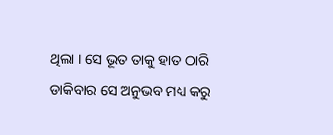ଥିଲା । ସେ ଭୂତ ତାକୁ ହାତ ଠାରି ଡାକିବାର ସେ ଅନୁଭବ ମଧ୍ୟ କରୁ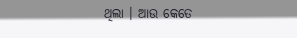ଥିଲା । ଆଉ କେତେ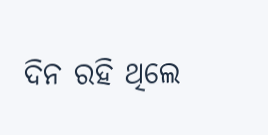ଦିନ ରହି ଥିଲେ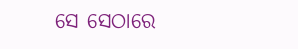ସେ ସେଠାରେ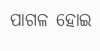ପାଗଳ ହୋଇ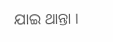ଯାଇ ଥାନ୍ତା ।